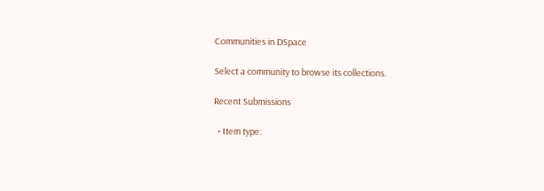Communities in DSpace

Select a community to browse its collections.

Recent Submissions

  • Item type: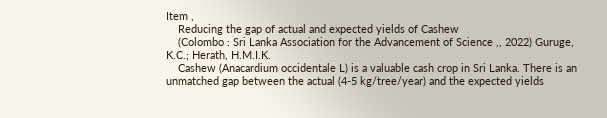Item ,
    Reducing the gap of actual and expected yields of Cashew
    (Colombo : Sri Lanka Association for the Advancement of Science ,, 2022) Guruge, K.C.; Herath, H.M.I.K.
    Cashew (Anacardium occidentale L) is a valuable cash crop in Sri Lanka. There is an unmatched gap between the actual (4-5 kg/tree/year) and the expected yields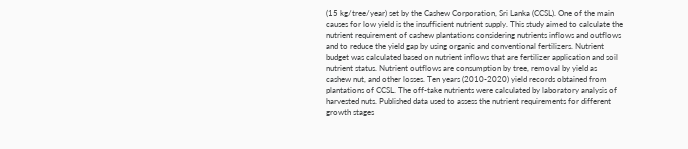(15 kg/tree/year) set by the Cashew Corporation, Sri Lanka (CCSL). One of the main causes for low yield is the insufficient nutrient supply. This study aimed to calculate the nutrient requirement of cashew plantations considering nutrients inflows and outflows and to reduce the yield gap by using organic and conventional fertilizers. Nutrient budget was calculated based on nutrient inflows that are fertilizer application and soil nutrient status. Nutrient outflows are consumption by tree, removal by yield as cashew nut, and other losses. Ten years (2010-2020) yield records obtained from plantations of CCSL. The off-take nutrients were calculated by laboratory analysis of harvested nuts. Published data used to assess the nutrient requirements for different growth stages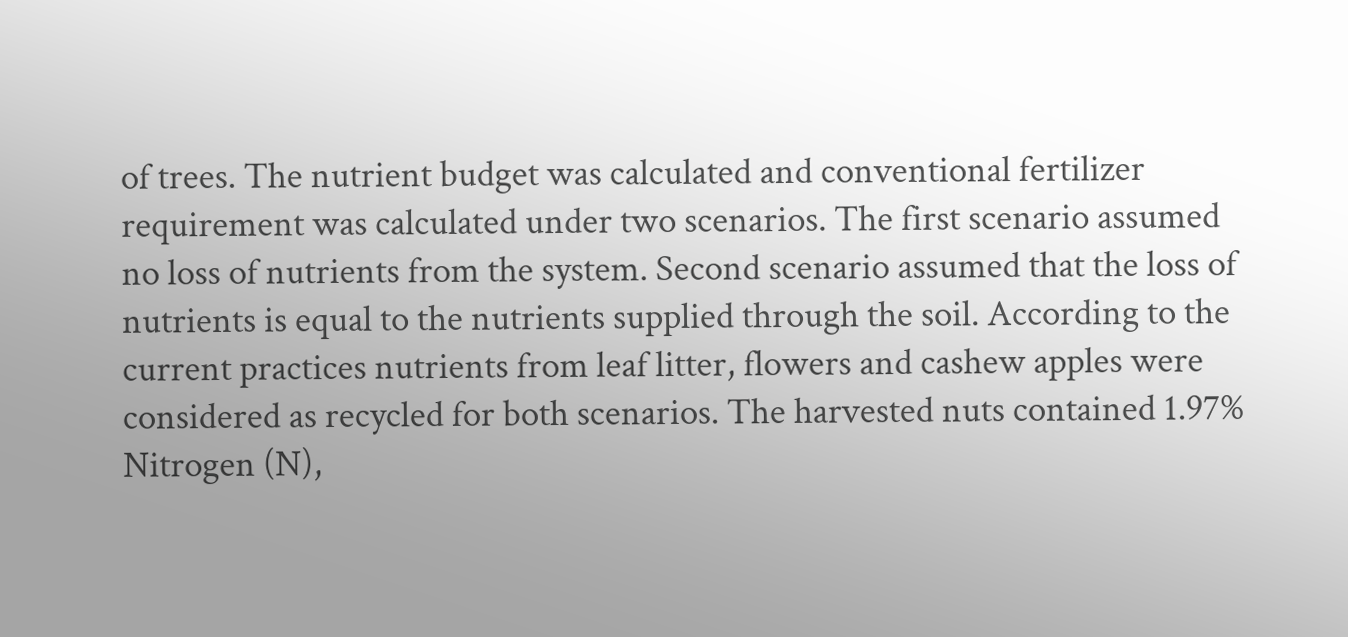of trees. The nutrient budget was calculated and conventional fertilizer requirement was calculated under two scenarios. The first scenario assumed no loss of nutrients from the system. Second scenario assumed that the loss of nutrients is equal to the nutrients supplied through the soil. According to the current practices nutrients from leaf litter, flowers and cashew apples were considered as recycled for both scenarios. The harvested nuts contained 1.97% Nitrogen (N),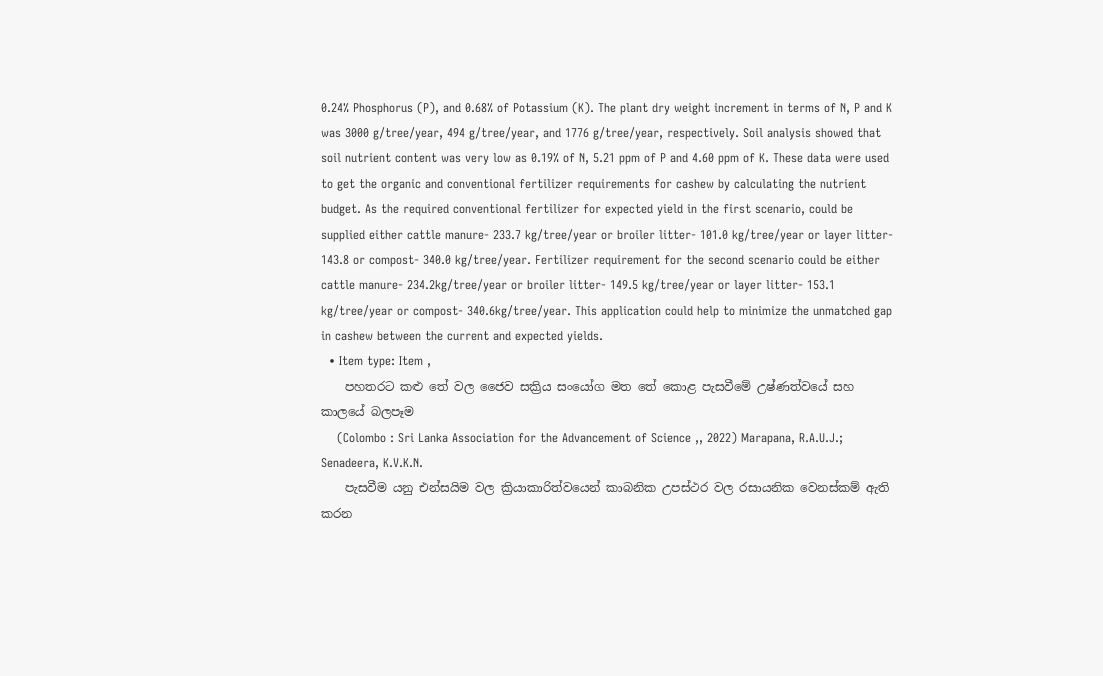0.24% Phosphorus (P), and 0.68% of Potassium (K). The plant dry weight increment in terms of N, P and K was 3000 g/tree/year, 494 g/tree/year, and 1776 g/tree/year, respectively. Soil analysis showed that soil nutrient content was very low as 0.19% of N, 5.21 ppm of P and 4.60 ppm of K. These data were used to get the organic and conventional fertilizer requirements for cashew by calculating the nutrient budget. As the required conventional fertilizer for expected yield in the first scenario, could be supplied either cattle manure- 233.7 kg/tree/year or broiler litter- 101.0 kg/tree/year or layer litter- 143.8 or compost- 340.0 kg/tree/year. Fertilizer requirement for the second scenario could be either cattle manure- 234.2kg/tree/year or broiler litter- 149.5 kg/tree/year or layer litter- 153.1 kg/tree/year or compost- 340.6kg/tree/year. This application could help to minimize the unmatched gap in cashew between the current and expected yields.
  • Item type: Item ,
    පහතරට කළු තේ වල ජෛව සක්‍රිය සංයෝග මත තේ කොළ පැසවීමේ උෂ්ණත්වයේ සහ කාලයේ බලපෑම
    (Colombo : Sri Lanka Association for the Advancement of Science ,, 2022) Marapana, R.A.U.J.; Senadeera, K.V.K.N.
    පැසවීම යනු එන්සයිම වල ක්‍රියාකාරිත්වයෙන් කාබනික උපස්ථර වල රසායනික වෙනස්කම් ඇති කරන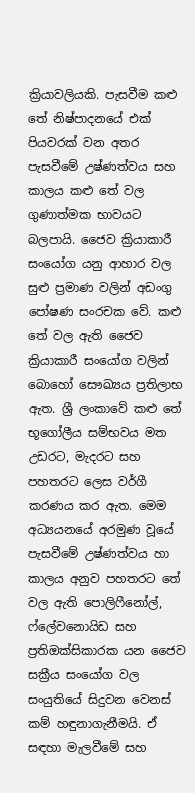ක්‍රියාවලියකි. පැසවීම කළු තේ නිෂ්පාදනයේ එක් පියවරක් වන අතර පැසවීමේ උෂ්ණත්වය සහ කාලය කළු තේ වල ගුණාත්මක භාවයට බලපායි. ජෛව ක්‍රියාකාරී සංයෝග යනු ආහාර වල සුළු ප්‍රමාණ වලින් අඩංගු පෝෂණ සංරචක වේ. කළු තේ වල ඇති ජෛව ක්‍රියාකාරී සංයෝග වලින් බොහෝ සෞඛ්‍යය ප්‍රතිලාභ ඇත. ශ්‍රී ලංකාවේ කළු තේ භූගෝලීය සම්භවය මත උඩරට, මැදරට සහ පහතරට ලෙස වර්ගී කරණය කර ඇත. මෙම අධ්‍යයනයේ අරමුණ වූයේ පැසවීමේ උෂ්ණත්වය හා කාලය අනුව පහතරට තේ වල ඇති පොලිෆීනෝල්, ෆ්ලේවනොයිඩ සහ ප්‍රතිඔක්සිකාරක යන ජෛව සක්‍රීය සංයෝග වල සංයුතියේ සිදුවන වෙනස් කම් හඳුනාගැනීමයි. ඒ සඳහා මැලවීමේ සහ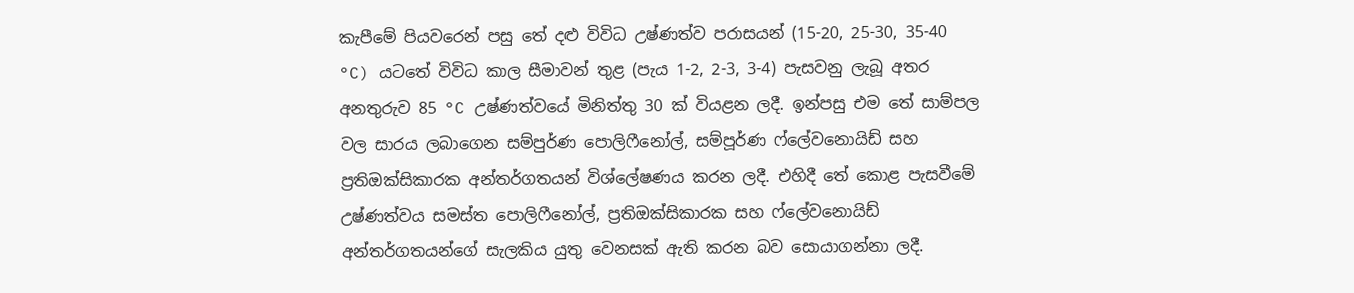කැපීමේ පියවරෙන් පසු තේ දළු විවිධ උෂ්ණත්ව පරාසයන් (15-20, 25-30, 35-40 °C) යටතේ විවිධ කාල සීමාවන් තුළ (පැය 1-2, 2-3, 3-4) පැසවනු ලැබූ අතර අනතුරුව 85 °C උෂ්ණත්වයේ මිනිත්තු 30 ක් වියළන ලදී. ඉන්පසු එම තේ සාම්පල වල සාරය ලබාගෙන සම්පුර්ණ පොලිෆීනෝල්, සම්පූර්ණ ෆ්ලේවනොයිඩ් සහ ප්‍රතිඔක්සිකාරක අන්තර්ගතයන් විශ්ලේෂණය කරන ලදී. එහිදී තේ කොළ පැසවීමේ උෂ්ණත්වය සමස්ත පොලිෆීනෝල්, ප්‍රතිඔක්සිකාරක සහ ෆ්ලේවනොයිඩ් අන්තර්ගතයන්ගේ සැලකිය යුතු වෙනසක් ඇති කරන බව සොයාගන්නා ලදී.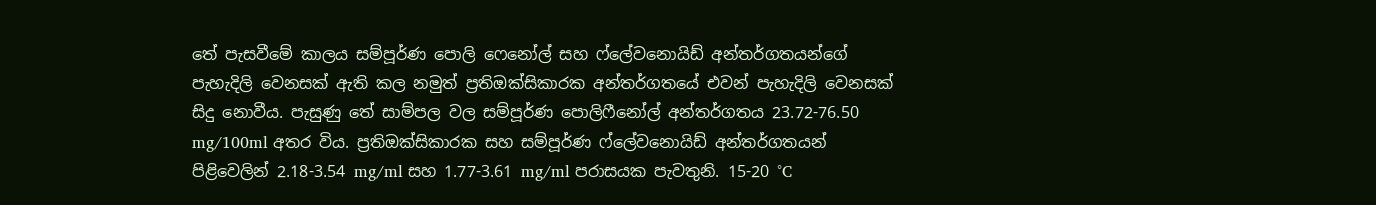තේ පැසවීමේ කාලය සම්පූර්ණ පොලි ෆෙනෝල් සහ ෆ්ලේවනොයිඩ් අන්තර්ගතයන්ගේ පැහැදිලි වෙනසක් ඇති කල නමුත් ප්‍රතිඔක්සිකාරක අන්තර්ගතයේ එවන් පැහැදිලි වෙනසක් සිදු නොවීය. පැසුණු තේ සාම්පල වල සම්පූර්ණ පොලිෆීනෝල් අන්තර්ගතය 23.72-76.50 mg/100ml අතර විය. ප්‍රතිඔක්සිකාරක සහ සම්පූර්ණ ෆ්ලේවනොයිඩ් අන්තර්ගතයන් පිළිවෙලින් 2.18-3.54 mg/ml සහ 1.77-3.61 mg/ml පරාසයක පැවතුනි. 15-20 °C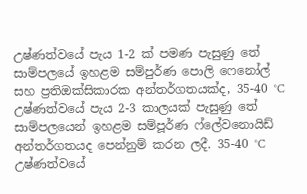උෂ්ණත්වයේ පැය 1-2 ක් පමණ පැසුණු තේ සාම්පලයේ ඉහළම සම්පුර්ණ පොලි ෆෙනෝල් සහ ප්‍රතිඔක්සිකාරක අන්තර්ගතයක්ද, 35-40 °C උෂ්ණත්වයේ පැය 2-3 කාලයක් පැසුණු තේ සාම්පලයෙන් ඉහළම සම්පූර්ණ ෆ්ලේවනොයිඩ් අන්තර්ගතයද පෙන්නුම් කරන ලදී. 35-40 °C උෂ්ණත්වයේ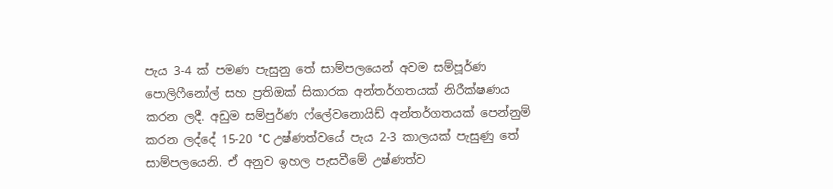පැය 3-4 ක් පමණ පැසුනු තේ සාම්පලයෙන් අවම සම්පූර්ණ පොලිෆීනෝල් සහ ප්‍රතිඔක් සිකාරක අන්තර්ගතයක් නිරීක්ෂණය කරන ලදී. අඩුම සම්පුර්ණ ෆ්ලේවනොයිඩ් අන්තර්ගතයක් පෙන්නුම් කරන ලද්දේ 15-20 °C උෂ්ණත්වයේ පැය 2-3 කාලයක් පැසුණු තේ සාම්පලයෙනි. ඒ අනුව ඉහල පැසවීමේ උෂ්ණත්ව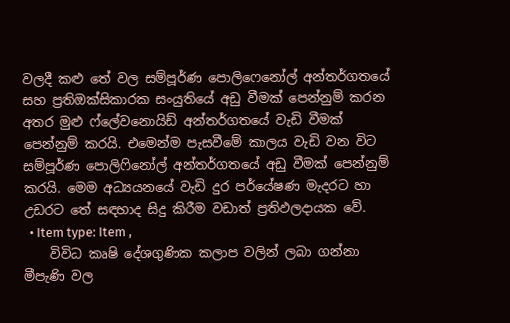වලදී කළු තේ වල සම්පූර්ණ පොලිෆෙනෝල් අන්තර්ගතයේ සහ ප්‍රතිඔක්සිකාරක සංයුතියේ අඩු වීමක් පෙන්නුම් කරන අතර මුළු ෆ්ලේවනොයිඩ් අන්තර්ගතයේ වැඩි වීමක් පෙන්නුම් කරයි. එමෙන්ම පැසවීමේ කාලය වැඩි වන විට සම්පූර්ණ පොලිෆිනෝල් අන්තර්ගතයේ අඩු වීමක් පෙන්නුම් කරයි. මෙම අධ්‍යයනයේ වැඩි දුර පර්යේෂණ මැදරට හා උඩරට තේ සඳහාද සිදු කිරීම වඩාත් ප්‍රතිඵලදායක වේ.
  • Item type: Item ,
    විවිධ කෘෂි දේශගුණික කලාප වලින් ලබා ගන්නා මීපැණි වල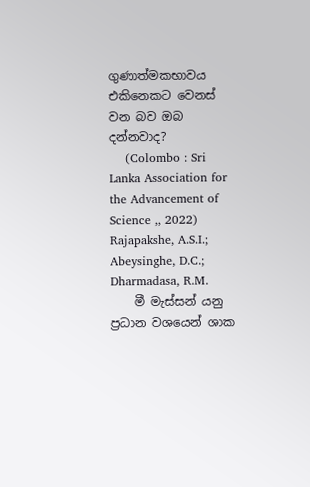ගුණාත්මකභාවය එකිනෙකට වෙනස් වන බව ඔබ දන්නවාද?
    (Colombo : Sri Lanka Association for the Advancement of Science ,, 2022) Rajapakshe, A.S.I.; Abeysinghe, D.C.; Dharmadasa, R.M.
    මී මැස්සන් යනු ප්‍රධාන වශයෙන් ශාක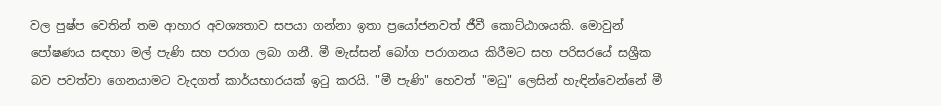වල පුෂ්ප වෙතින් තම ආහාර අවශ්‍යතාව සපයා ගන්නා ඉතා ප්‍රයෝජනවත් ජීවී කොට්ඨාශයකි. මොවුන් පෝෂණය සඳහා මල් පැණි සහ පරාග ලබා ගනී. මී මැස්සන් බෝග පරාගනය කිරීමට සහ පරිසරයේ සශ්‍රීක බව පවත්වා ගෙනයාමට වැදගත් කාර්යභාරයක් ඉටු කරයි. "මී පැණි" හෙවත් "මධු" ලෙසින් හැඳින්වෙන්නේ මී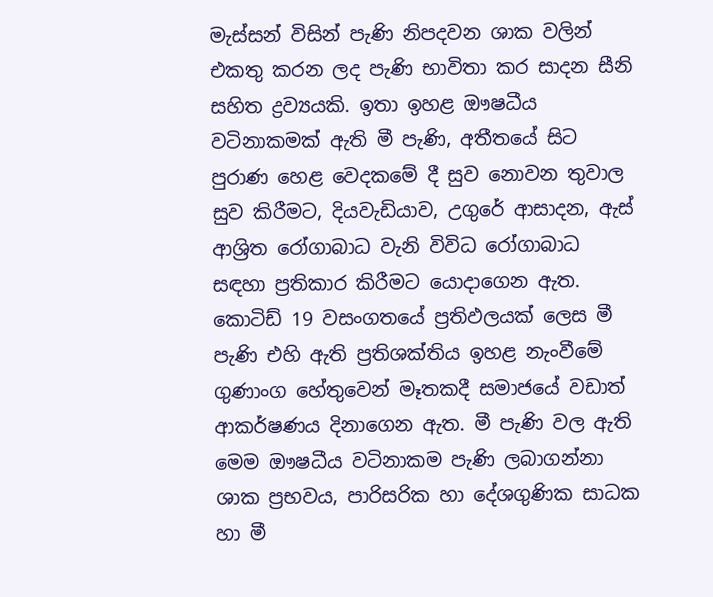මැස්සන් විසින් පැණි නිපදවන ශාක වලින් එකතු කරන ලද පැණි භාවිතා කර සාදන සීනි සහිත ද්‍රව්‍යයකි. ඉතා ඉහළ ඖෂධීය වටිනාකමක් ඇති මී පැණි, අතීතයේ සිට පුරාණ හෙළ වෙදකමේ දී සුව නොවන තුවාල සුව කිරීමට, දියවැඩියාව, උගුරේ ආසාදන, ඇස් ආශ්‍රිත රෝගාබාධ වැනි විවිධ රෝගාබාධ සඳහා ප්‍රතිකාර කිරීමට යොදාගෙන ඇත. කොටිඩ් 19 වසංගතයේ ප්‍රතිඵලයක් ලෙස මී පැණි එහි ඇති ප්‍රතිශක්තිය ඉහළ නැංවීමේ ගුණාංග හේතුවෙන් මෑතකදී සමාජයේ වඩාත් ආකර්ෂණය දිනාගෙන ඇත. මී පැණි වල ඇති මෙම ඖෂධීය වටිනාකම පැණි ලබාගන්නා ශාක ප්‍රභවය, පාරිසරික හා දේශගුණික සාධක හා මී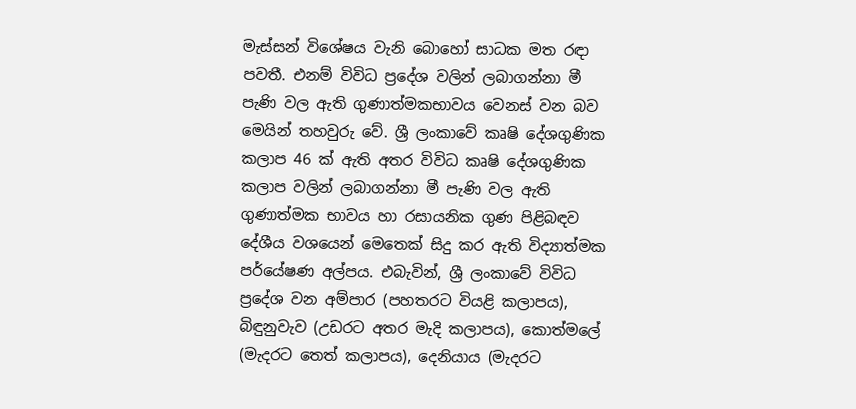මැස්සන් විශේෂය වැනි බොහෝ සාධක මත රඳා පවතී. එනම් විවිධ ප්‍රදේශ වලින් ලබාගන්නා මී පැණි වල ඇති ගුණාත්මකභාවය වෙනස් වන බව මෙයින් තහවුරු වේ. ශ්‍රී ලංකාවේ කෘෂි දේශගුණික කලාප 46 ක් ඇති අතර විවිධ කෘෂි දේශගුණික කලාප වලින් ලබාගන්නා මී පැණි වල ඇති ගුණාත්මක භාවය හා රසායනික ගුණ පිළිබඳව දේශීය වශයෙන් මෙතෙක් සිදු කර ඇති විද්‍යාත්මක පර්යේෂණ අල්පය. එබැවින්, ශ්‍රී ලංකාවේ විවිධ ප්‍රදේශ වන අම්පාර (පහතරට වියළි කලාපය), බිඳුනුවැව (උඩරට අතර මැදි කලාපය), කොත්මලේ (මැදරට තෙත් කලාපය), දෙනියාය (මැදරට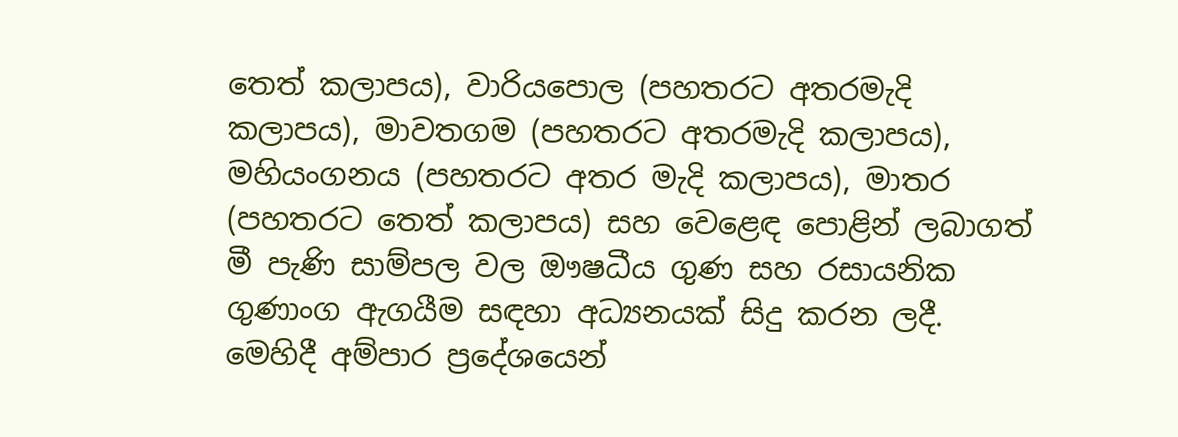තෙත් කලාපය), වාරියපොල (පහතරට අතරමැදි කලාපය), මාවතගම (පහතරට අතරමැදි කලාපය), මහියංගනය (පහතරට අතර මැදි කලාපය), මාතර (පහතරට තෙත් කලාපය) සහ වෙළෙඳ පොළින් ලබාගත් මී පැණි සාම්පල වල ඖෂධීය ගුණ සහ රසායනික ගුණාංග ඇගයීම සඳහා අධ්‍යනයක් සිදු කරන ලදී. මෙහිදී අම්පාර ප්‍රදේශයෙන්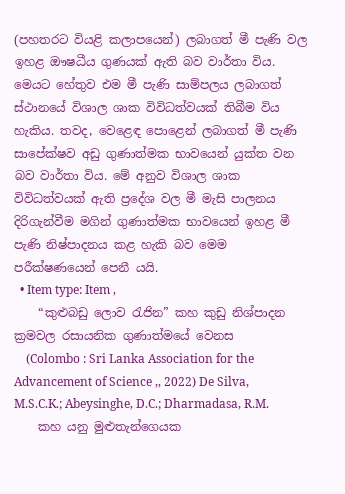(පහතරට වියළි කලාපයෙන්) ලබාගත් මී පැණි වල ඉහළ ඖෂධීය ගුණයක් ඇති බව වාර්තා විය. මෙයට හේතුව එම මී පැණි සාම්පලය ලබාගත් ස්ථානයේ විශාල ශාක විවිධත්වයක් තිබීම විය හැකිය. තවද, වෙළෙඳ පොළෙන් ලබාගත් මී පැණි සාපේක්ෂව අඩු ගුණාත්මක භාවයෙන් යුක්ත වන බව වාර්තා විය. මේ අනුව විශාල ශාක විවිධත්වයක් ඇති ප්‍රදේශ වල මී මැසි පාලනය දිරිගැන්වීම මගින් ගුණාත්මක භාවයෙන් ඉහළ මී පැණි නිෂ්පාදනය කළ හැකි බව මෙම පරීක්ෂණයෙන් පෙනී යයි.
  • Item type: Item ,
    “කුළුබඩු ලොව රැජින” කහ කුඩු නිශ්පාදන ක්‍රමවල රසායනික ගුණාත්මයේ වෙනස
    (Colombo : Sri Lanka Association for the Advancement of Science ,, 2022) De Silva, M.S.C.K.; Abeysinghe, D.C.; Dharmadasa, R.M.
    කහ යනු මුළුතැන්ගෙයක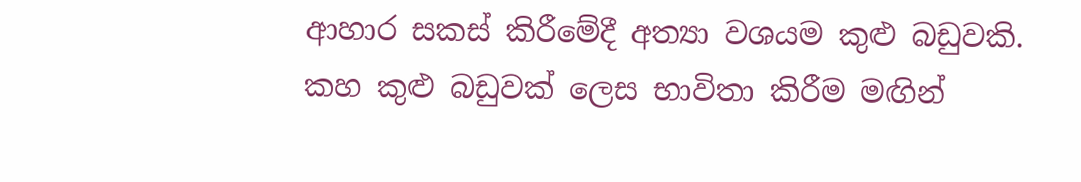ආහාර සකස් කිරීමේදී අත්‍යා වශයම කුළු බඩුවකි. කහ කුළු බඩුවක් ලෙස භාවිතා කිරීම මඟින්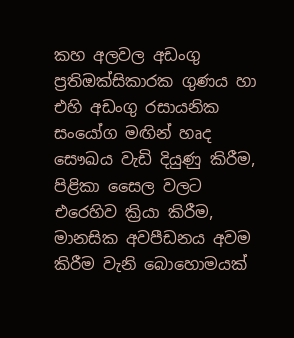කහ අලවල අඩංගු ප්‍රතිඔක්සිකාරක ගුණය හා එහි අඩංගු රසායනික සංයෝග මඟින් හෘද සෞඛය වැඩි දියුණු කිරීම, පිළිකා සෛල වලට එරෙහිව ක්‍රියා කිරීම, මානසික අවපීඩනය අවම කිරීම වැනි බොහොමයක්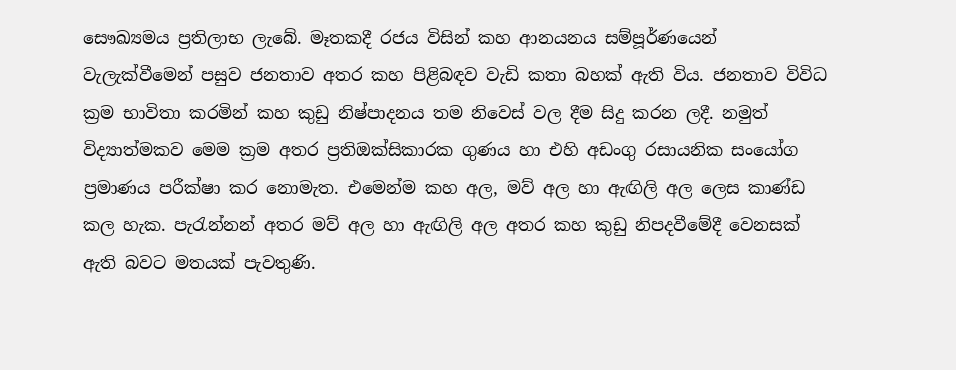සෞඛ්‍යමය ප්‍රතිලාභ ලැබේ. මෑතකදී රජය විසින් කහ ආනයනය සම්පූර්ණයෙන් වැලැක්වීමෙන් පසුව ජනතාව අතර කහ පිළිබඳව වැඩි කතා බහක් ඇති විය. ජනතාව විවිධ ක්‍රම භාවිතා කරමින් කහ කුඩු නිෂ්පාදනය තම නිවෙස් වල දීම සිදු කරන ලදී. නමුත් විද්‍යාත්මකව මෙම ක්‍රම අතර ප්‍රතිඔක්සිකාරක ගුණය හා එහි අඩංගු රසායනික සංයෝග ප්‍රමාණය පරීක්ෂා කර නොමැත. එමෙන්ම කහ අල, මව් අල හා ඇඟිලි අල ලෙස කාණ්ඩ කල හැක. පැරැන්නන් අතර මව් අල හා ඇඟිලි අල අතර කහ කුඩු නිපදවීමේදී වෙනසක් ඇති බවට මතයක් පැවතුණි.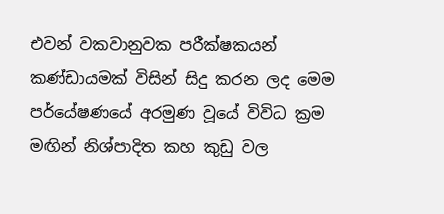එවන් වකවානුවක පරීක්ෂකයන් කණ්ඩායමක් විසින් සිදු කරන ලද මෙම පර්යේෂණයේ අරමුණ වූයේ විවිධ ක්‍රම මඟින් නිශ්පාදිත කහ කුඩු වල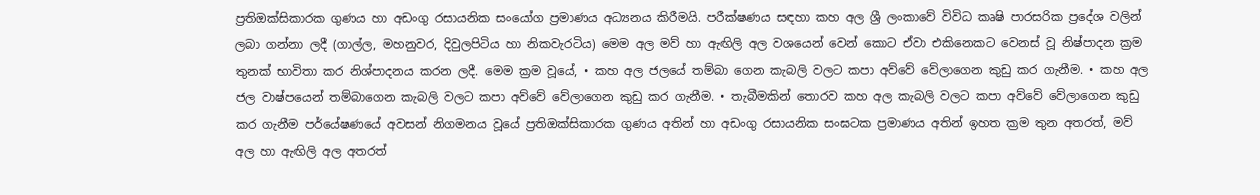ප්‍රතිඔක්සිකාරක ගුණය හා අඩංගු රසායනික සංයෝග ප්‍රමාණය අධ්‍යනය කිරීමයි. පරීක්ෂණය සඳහා කහ අල ශ්‍රී ලංකාවේ විවිධ කෘෂි පාරසරික ප්‍රදේශ වලින් ලබා ගන්නා ලදී (ගාල්ල, මහනුවර, දිවුලපිටිය හා නිකවැරටිය) මෙම අල මව් හා ඇඟිලි අල වශයෙන් වෙන් කොට ඒවා එකිනෙකට වෙනස් වූ නිෂ්පාදන ක්‍රම තුනක් භාවිතා කර නිශ්පාදනය කරන ලදී. මෙම ක්‍රම වූයේ, • කහ අල ජලයේ තම්බා ගෙන කැබලි වලට කපා අව්වේ වේලාගෙන කුඩු කර ගැනීම. • කහ අල ජල වාෂ්පයෙන් තම්බාගෙන කැබලි වලට කපා අව්වේ වේලාගෙන කුඩු කර ගැනීම. • තැබීමකින් තොරව කහ අල කැබලි වලට කපා අව්වේ වේලාගෙන කුඩු කර ගැනීම පර්යේෂණයේ අවසන් නිගමනය වූයේ ප්‍රතිඔක්සිකාරක ගුණය අතින් හා අඩංගු රසායනික සංඝටක ප්‍රමාණය අතින් ඉහත ක්‍රම තුන අතරත්, මව් අල හා ඇඟිලි අල අතරත්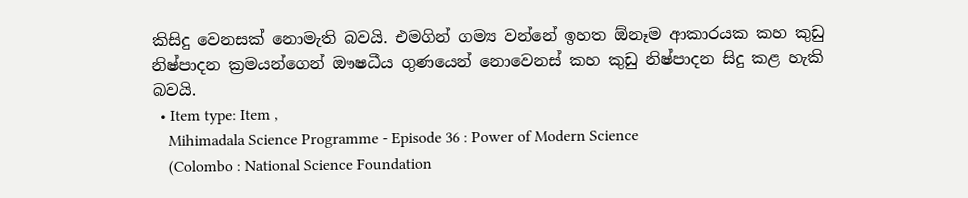කිසිදු වෙනසක් නොමැති බවයි. එමගින් ගම්‍ය වන්නේ ඉහත ඕනෑම ආකාරයක කහ කුඩු නිෂ්පාදන ක්‍රමයන්ගෙන් ඖෂධීය ගුණයෙන් නොවෙනස් කහ කුඩු නිෂ්පාදන සිදු කළ හැකි බවයි.
  • Item type: Item ,
    Mihimadala Science Programme - Episode 36 : Power of Modern Science
    (Colombo : National Science Foundation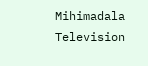Mihimadala Television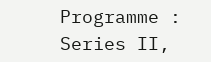Programme : Series II,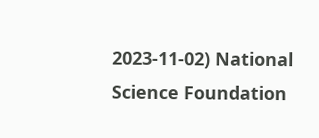2023-11-02) National Science Foundation